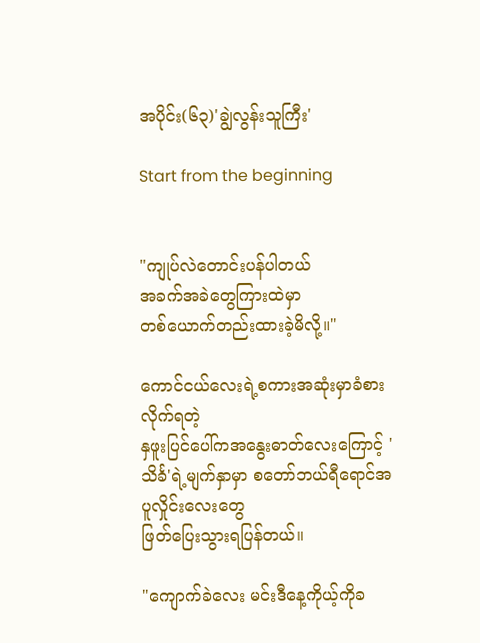အပိုင်း(၆၃)'ချွဲလွန်းသူကြီး'

Start from the beginning


"ကျုပ်လဲတောင်းပန်ပါတယ်
အခက်အခဲတွေကြားထဲမှာ
တစ်ယောက်တည်းထားခဲ့မိလို့။"

ကောင်ငယ်လေးရဲ့စကားအဆုံးမှာခံစားလိုက်ရတဲ့
နှဖူးပြင်ပေါ်ကအနွေးဓာတ်လေးကြောင့် 'သိင်္ခ'ရဲ့မျက်နှာမှာ စတော်ဘယ်ရီရောင်အပူလှိုင်းလေးတွေ
ဖြတ်ပြေးသွားရပြန်တယ်။

"ကျောက်ခဲလေး မင်းဒီနေ့ကိုယ့်ကိုခ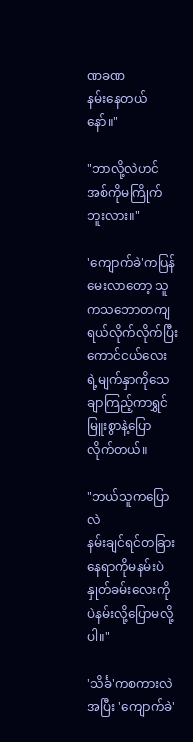ဏခဏ
နမ်းနေတယ်နော်။"

"ဘာလို့လဲဟင် အစ်ကိုမကြိုက်ဘူးလား။"

'ကျောက်ခဲ'ကပြန်မေးလာတော့ သူကသဘောတကျရယ်လိုက်လိုက်ပြီး ကောင်ငယ်လေးရဲ့မျက်နှာကိုသေချာကြည့်ကာရွှင်မြူးစွာနဲ့ပြောလိုက်တယ်။

"ဘယ်သူကပြောလဲ
နမ်းချင်ရင်တခြားနေရာကိုမနမ်းပဲ
နှုတ်ခမ်းလေးကိုပဲနမ်းလို့ပြောမလို့ပါ။"

'သိင်္ခ'ကစကားလဲအပြီး 'ကျောက်ခဲ'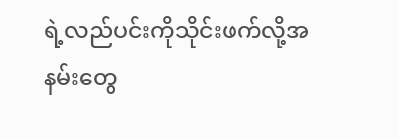ရဲ့လည်ပင်းကိုသိုင်းဖက်လို့အနမ်းတွေ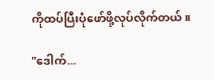ကိုထပ်ပြီးပုံဖော်ဖို့လုပ်လိုက်တယ်။

"ဒေါက်...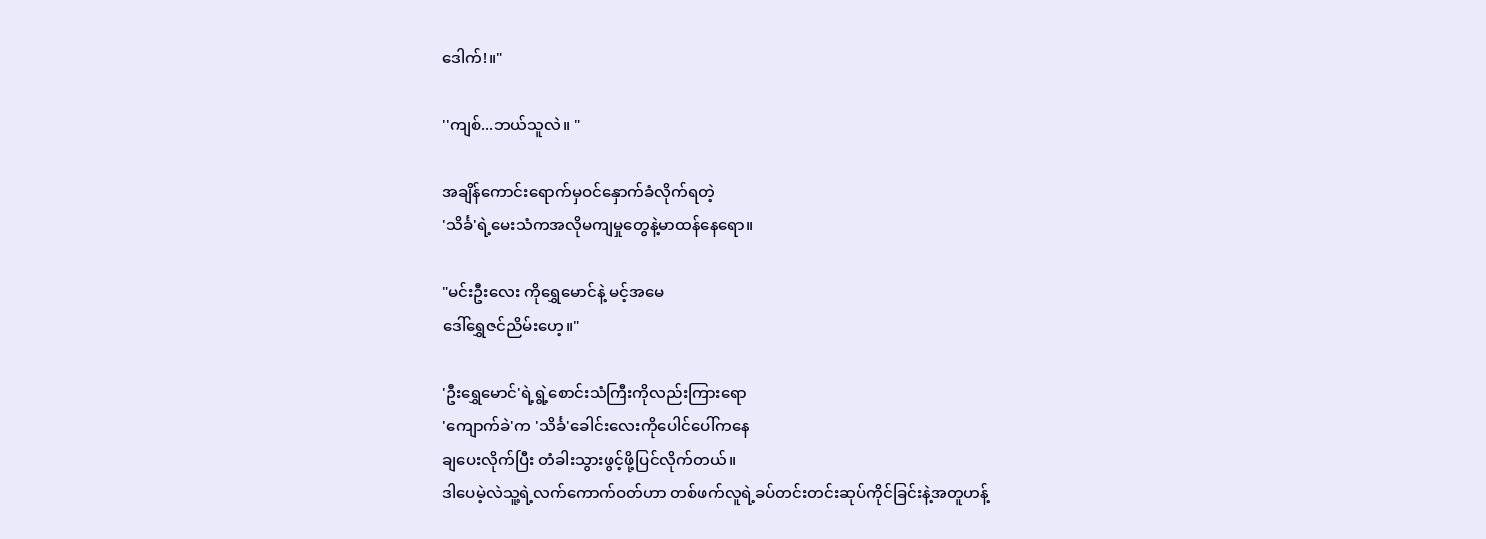ဒေါက်!။"

''ကျစ်...ဘယ်သူလဲ။ "

အချိန်ကောင်းရောက်မှဝင်နှောက်ခံလိုက်ရတဲ့
'သိင်္ခ'ရဲ့မေးသံကအလိုမကျမှုတွေနဲ့မာထန်နေရော။

"မင်းဦးလေး ကိုရွှေမောင်နဲ့ မင့်အမေ
ဒေါ်ရွှေဇင်ညိမ်းဟေ့။"

'ဦးရွှေမောင်'ရဲ့ရွဲ့စောင်းသံကြီးကိုလည်းကြားရော
'ကျောက်ခဲ'က 'သိင်္ခ'ခေါင်းလေးကိုပေါင်ပေါ်ကနေ
ချပေးလိုက်ပြီး တံခါးသွားဖွင့်ဖို့ပြင်လိုက်တယ်။
ဒါပေမဲ့လဲသူ့ရဲ့လက်ကောက်ဝတ်ဟာ တစ်ဖက်လူရဲ့ခပ်တင်းတင်းဆုပ်ကိုင်ခြင်းနဲ့အတူဟန့်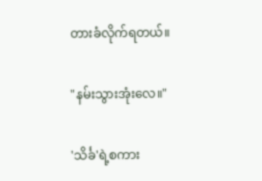တားခံလိုက်ရတယ်။

"နမ်းသွားအုံးလေ။"

'သိင်္ခ'ရဲ့စကား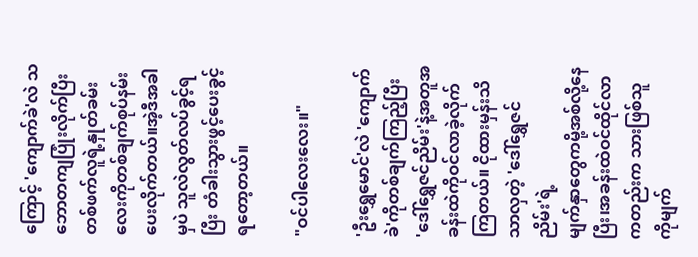ကြောင့် 'ကျောက်ခဲ'လဲ သဘောတကျပြုံးလိုက်ပြီး တစ်ဖက်လူရဲ့နှုတ်ခမ်းလေးကိုတစ်ချက်စုပ်နမ်းပေးလိုက်တယ်။အဲ့ဒီအခါမှပဲ သူလဲလွတ်လပ်ခွင့်ရပြီး တံခါးသွားဖွင့်ပေးခွင့်ရတော့တယ်။

"ဝင်ပါလေးလေး။"

'ဦးရွှေမောင်'လဲ 'ကျောက်ခဲ'ကိုတစ်ချက်ကြည့်ပြီး
'ဒေါ်ရွှေဇင်ညိမ်း'နဲ့အတူအခန်းထဲကိုဝင်လာခဲ့လိုက်ကြတယ်။ ငိုထားမှန်းသိသာလှတဲ့ 'ဒေါ်ရွှေဇင်ညိမ်း'ရဲ့
မျက်နှာတွေကမို့အစ်လို့နေပြီး၊အခန်းထဲဝင်ထိုင်လာကတည်းက သားဖြစ်သူကိုမျက်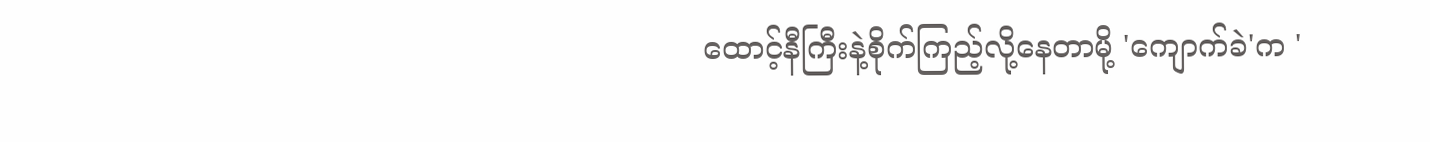ထောင့်နီကြီးနဲ့စိုက်ကြည့်လို့နေတာမို့ 'ကျောက်ခဲ'က '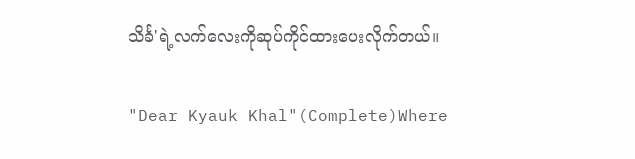သိင်္ခ'ရဲ့လက်လေးကိုဆုပ်ကိုင်ထားပေးလိုက်တယ်။

"Dear Kyauk Khal"(Complete)Where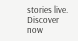stories live. Discover now